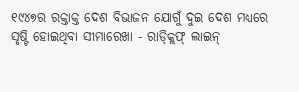୧୯୪୭ର ରକ୍ତାକ୍ତ ଦେଶ ବିଭାଜନ ଯୋଗୁଁ ଦୁଇ ଦେଶ ମଧ୍ୟରେ ସୃଷ୍ଟି ହୋଇଥିବା ସୀମାରେଖା - ରାଡ୍କ୍ଲିଫ୍ ଲାଇନ୍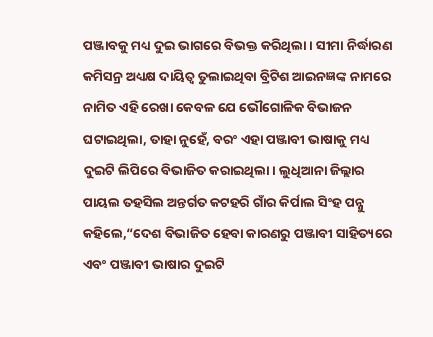ପଞ୍ଜାବକୁ ମଧ୍ୟ ଦୁଇ ଭାଗରେ ବିଭକ୍ତ କରିଥିଲା। ସୀମା ନିର୍ଦ୍ଧାରଣ କମିସନ୍ର ଅଧ୍ୟକ୍ଷ ଦାୟିତ୍ୱ ତୁଲାଇଥିବା ବ୍ରିଟିଶ ଆଇନଜ୍ଞଙ୍କ ନାମରେ ନାମିତ ଏହି ରେଖା କେବଳ ଯେ ଭୌଗୋଳିକ ବିଭାଜନ ଘଟାଇଥିଲା, ତାହା ନୁହେଁ, ବରଂ ଏହା ପଞ୍ଜାବୀ ଭାଷାକୁ ମଧ୍ୟ ଦୁଇଟି ଲିପିରେ ବିଭାଜିତ କରାଇଥିଲା। ଲୁଧିଆନା ଜିଲ୍ଲାର ପାୟଲ ତହସିଲ ଅନ୍ତର୍ଗତ କଟହରି ଗାଁର କିର୍ପାଲ ସିଂହ ପନ୍ନୁ କହିଲେ,“ଦେଶ ବିଭାଜିତ ହେବା କାରଣରୁ ପଞ୍ଜାବୀ ସାହିତ୍ୟରେ ଏବଂ ପଞ୍ଜାବୀ ଭାଷାର ଦୁଇଟି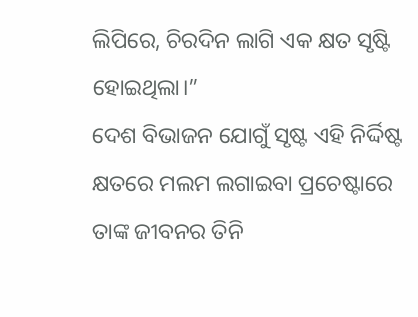ଲିପିରେ, ଚିରଦିନ ଲାଗି ଏକ କ୍ଷତ ସୃଷ୍ଟି ହୋଇଥିଲା।”
ଦେଶ ବିଭାଜନ ଯୋଗୁଁ ସୃଷ୍ଟ ଏହି ନିର୍ଦ୍ଦିଷ୍ଟ କ୍ଷତରେ ମଲମ ଲଗାଇବା ପ୍ରଚେଷ୍ଟାରେ ତାଙ୍କ ଜୀବନର ତିନି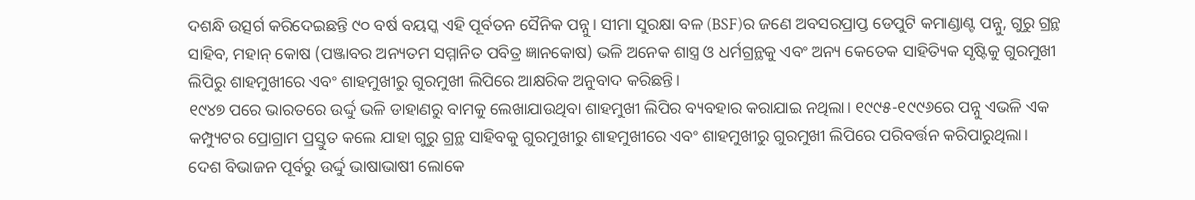ଦଶନ୍ଧି ଉତ୍ସର୍ଗ କରିଦେଇଛନ୍ତି ୯୦ ବର୍ଷ ବୟସ୍କ ଏହି ପୂର୍ବତନ ସୈନିକ ପନ୍ନୁ। ସୀମା ସୁରକ୍ଷା ବଳ (BSF)ର ଜଣେ ଅବସରପ୍ରାପ୍ତ ଡେପୁଟି କମାଣ୍ଡାଣ୍ଟ ପନ୍ନୁ, ଗୁରୁ ଗ୍ରନ୍ଥ ସାହିବ, ମହାନ୍ କୋଷ (ପଞ୍ଜାବର ଅନ୍ୟତମ ସମ୍ମାନିତ ପବିତ୍ର ଜ୍ଞାନକୋଷ) ଭଳି ଅନେକ ଶାସ୍ତ୍ର ଓ ଧର୍ମଗ୍ରନ୍ଥକୁ ଏବଂ ଅନ୍ୟ କେତେକ ସାହିତ୍ୟିକ ସୃଷ୍ଟିକୁ ଗୁରମୁଖୀ ଲିପିରୁ ଶାହମୁଖୀରେ ଏବଂ ଶାହମୁଖୀରୁ ଗୁରମୁଖୀ ଲିପିରେ ଆକ୍ଷରିକ ଅନୁବାଦ କରିଛନ୍ତି।
୧୯୪୭ ପରେ ଭାରତରେ ଉର୍ଦ୍ଦୁ ଭଳି ଡାହାଣରୁ ବାମକୁ ଲେଖାଯାଉଥିବା ଶାହମୁଖୀ ଲିପିର ବ୍ୟବହାର କରାଯାଇ ନଥିଲା। ୧୯୯୫-୧୯୯୬ରେ ପନ୍ନୁ ଏଭଳି ଏକ କମ୍ପ୍ୟୁଟର ପ୍ରୋଗ୍ରାମ ପ୍ରସ୍ତୁତ କଲେ ଯାହା ଗୁରୁ ଗ୍ରନ୍ଥ ସାହିବକୁ ଗୁରମୁଖୀରୁ ଶାହମୁଖୀରେ ଏବଂ ଶାହମୁଖୀରୁ ଗୁରମୁଖୀ ଲିପିରେ ପରିବର୍ତ୍ତନ କରିପାରୁଥିଲା।
ଦେଶ ବିଭାଜନ ପୂର୍ବରୁ ଉର୍ଦ୍ଦୁ ଭାଷାଭାଷୀ ଲୋକେ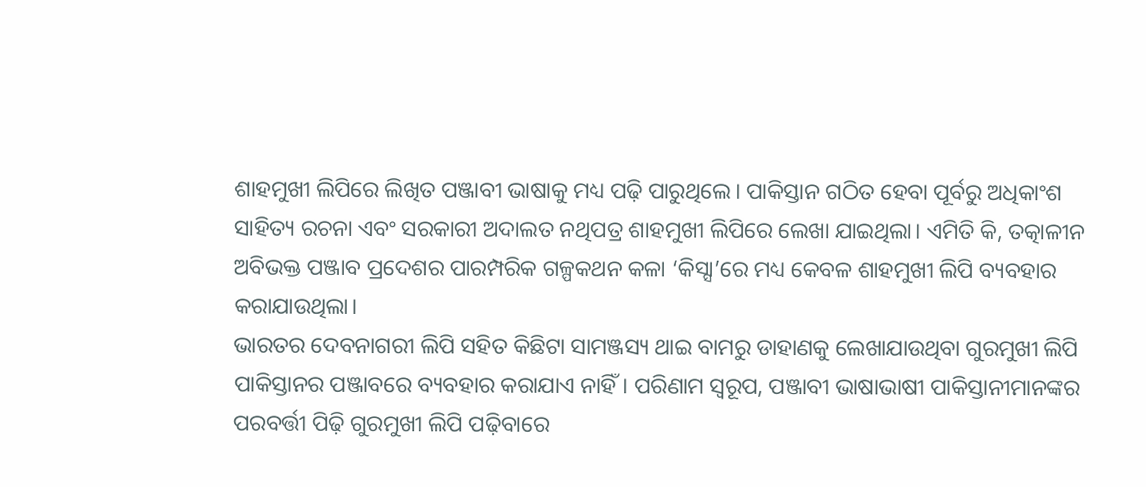ଶାହମୁଖୀ ଲିପିରେ ଲିଖିତ ପଞ୍ଜାବୀ ଭାଷାକୁ ମଧ୍ୟ ପଢ଼ି ପାରୁଥିଲେ। ପାକିସ୍ତାନ ଗଠିତ ହେବା ପୂର୍ବରୁ ଅଧିକାଂଶ ସାହିତ୍ୟ ରଚନା ଏବଂ ସରକାରୀ ଅଦାଲତ ନଥିପତ୍ର ଶାହମୁଖୀ ଲିପିରେ ଲେଖା ଯାଇଥିଲା। ଏମିତି କି, ତତ୍କାଳୀନ ଅବିଭକ୍ତ ପଞ୍ଜାବ ପ୍ରଦେଶର ପାରମ୍ପରିକ ଗଳ୍ପକଥନ କଳା ‘କିସ୍ସା’ରେ ମଧ୍ୟ କେବଳ ଶାହମୁଖୀ ଲିପି ବ୍ୟବହାର କରାଯାଉଥିଲା।
ଭାରତର ଦେବନାଗରୀ ଲିପି ସହିତ କିଛିଟା ସାମଞ୍ଜସ୍ୟ ଥାଇ ବାମରୁ ଡାହାଣକୁ ଲେଖାଯାଉଥିବା ଗୁରମୁଖୀ ଲିପି ପାକିସ୍ତାନର ପଞ୍ଜାବରେ ବ୍ୟବହାର କରାଯାଏ ନାହିଁ। ପରିଣାମ ସ୍ୱରୂପ, ପଞ୍ଜାବୀ ଭାଷାଭାଷୀ ପାକିସ୍ତାନୀମାନଙ୍କର ପରବର୍ତ୍ତୀ ପିଢ଼ି ଗୁରମୁଖୀ ଲିପି ପଢ଼ିବାରେ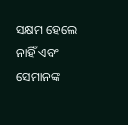ସକ୍ଷମ ହେଲେ ନାହିଁ ଏବଂ ସେମାନଙ୍କ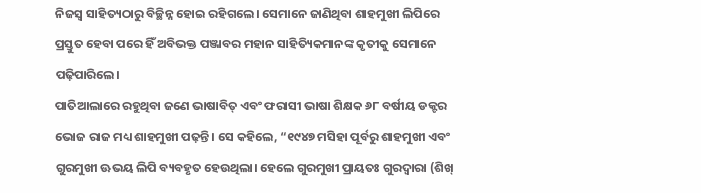ନିଜସ୍ୱ ସାହିତ୍ୟଠାରୁ ବିଚ୍ଛିନ୍ନ ହୋଇ ରହିଗଲେ। ସେମାନେ ଜାଣିଥିବା ଶାହମୁଖୀ ଲିପିରେ ପ୍ରସ୍ତୁତ ହେବା ପରେ ହିଁ ଅବିଭକ୍ତ ପଞ୍ଜାବର ମହାନ ସାହିତ୍ୟିକମାନଙ୍କ କୃତୀକୁ ସେମାନେ ପଢ଼ିପାରିଲେ।
ପାତିଆଲାରେ ରହୁଥିବା ଜଣେ ଭାଷାବିତ୍ ଏବଂ ଫରାସୀ ଭାଷା ଶିକ୍ଷକ ୬୮ ବର୍ଷୀୟ ଡକ୍ଟର ଭୋଜ ରାଜ ମଧ୍ୟ ଶାହମୁଖୀ ପଢ଼ନ୍ତି। ସେ କହିଲେ, “୧୯୪୭ ମସିହା ପୂର୍ବରୁ ଶାହମୁଖୀ ଏବଂ ଗୁରମୁଖୀ ଊଭୟ ଲିପି ବ୍ୟବହୃତ ହେଉଥିଲା। ହେଲେ ଗୁରମୁଖୀ ପ୍ରାୟତଃ ଗୁରଦ୍ୱାରା (ଶିଖ୍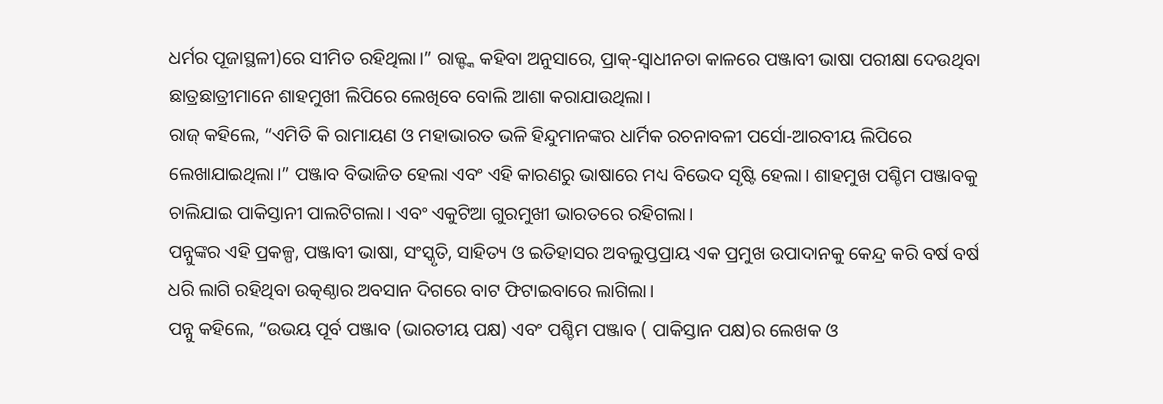ଧର୍ମର ପୂଜାସ୍ଥଳୀ)ରେ ସୀମିତ ରହିଥିଲା।” ରାଜ୍ଙ୍କ କହିବା ଅନୁସାରେ, ପ୍ରାକ୍-ସ୍ୱାଧୀନତା କାଳରେ ପଞ୍ଜାବୀ ଭାଷା ପରୀକ୍ଷା ଦେଉଥିବା ଛାତ୍ରଛାତ୍ରୀମାନେ ଶାହମୁଖୀ ଲିପିରେ ଲେଖିବେ ବୋଲି ଆଶା କରାଯାଉଥିଲା।
ରାଜ୍ କହିଲେ, “ଏମିତି କି ରାମାୟଣ ଓ ମହାଭାରତ ଭଳି ହିନ୍ଦୁମାନଙ୍କର ଧାର୍ମିକ ରଚନାବଳୀ ପର୍ସୋ-ଆରବୀୟ ଲିପିରେ ଲେଖାଯାଇଥିଲା।” ପଞ୍ଜାବ ବିଭାଜିତ ହେଲା ଏବଂ ଏହି କାରଣରୁ ଭାଷାରେ ମଧ୍ୟ ବିଭେଦ ସୃଷ୍ଟି ହେଲା। ଶାହମୁଖ ପଶ୍ଚିମ ପଞ୍ଜାବକୁ ଚାଲିଯାଇ ପାକିସ୍ତାନୀ ପାଲଟିଗଲା। ଏବଂ ଏକୁଟିଆ ଗୁରମୁଖୀ ଭାରତରେ ରହିଗଲା।
ପନ୍ନୁଙ୍କର ଏହି ପ୍ରକଳ୍ପ, ପଞ୍ଜାବୀ ଭାଷା, ସଂସ୍କୃତି, ସାହିତ୍ୟ ଓ ଇତିହାସର ଅବଲୁପ୍ତପ୍ରାୟ ଏକ ପ୍ରମୁଖ ଉପାଦାନକୁ କେନ୍ଦ୍ର କରି ବର୍ଷ ବର୍ଷ ଧରି ଲାଗି ରହିଥିବା ଉତ୍କଣ୍ଠାର ଅବସାନ ଦିଗରେ ବାଟ ଫିଟାଇବାରେ ଲାଗିଲା।
ପନ୍ନୁ କହିଲେ, “ଉଭୟ ପୂର୍ବ ପଞ୍ଜାବ (ଭାରତୀୟ ପକ୍ଷ) ଏବଂ ପଶ୍ଚିମ ପଞ୍ଜାବ ( ପାକିସ୍ତାନ ପକ୍ଷ)ର ଲେଖକ ଓ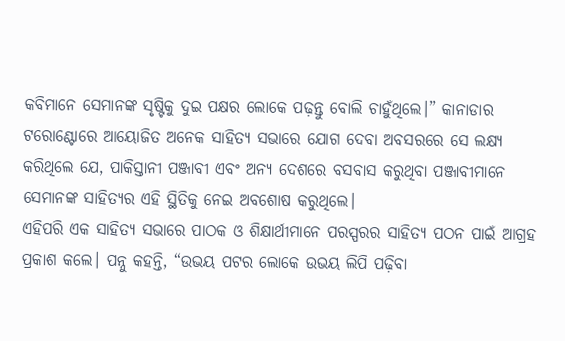କବିମାନେ ସେମାନଙ୍କ ସୃଷ୍ଟିକୁ ଦୁଇ ପକ୍ଷର ଲୋକେ ପଢ଼ନ୍ତୁ ବୋଲି ଚାହୁଁଥିଲେ।” କାନାଡାର ଟରୋଣ୍ଟୋରେ ଆୟୋଜିତ ଅନେକ ସାହିତ୍ୟ ସଭାରେ ଯୋଗ ଦେବା ଅବସରରେ ସେ ଲକ୍ଷ୍ୟ କରିଥିଲେ ଯେ, ପାକିସ୍ତାନୀ ପଞ୍ଜାବୀ ଏବଂ ଅନ୍ୟ ଦେଶରେ ବସବାସ କରୁଥିବା ପଞ୍ଜାବୀମାନେ ସେମାନଙ୍କ ସାହିତ୍ୟର ଏହି ସ୍ଥିତିକୁ ନେଇ ଅବଶୋଷ କରୁଥିଲେ।
ଏହିପରି ଏକ ସାହିତ୍ୟ ସଭାରେ ପାଠକ ଓ ଶିକ୍ଷାର୍ଥୀମାନେ ପରସ୍ପରର ସାହିତ୍ୟ ପଠନ ପାଇଁ ଆଗ୍ରହ ପ୍ରକାଶ କଲେ। ପନ୍ନୁ କହନ୍ତି, “ଉଭୟ ପଟର ଲୋକେ ଉଭୟ ଲିପି ପଢ଼ିବା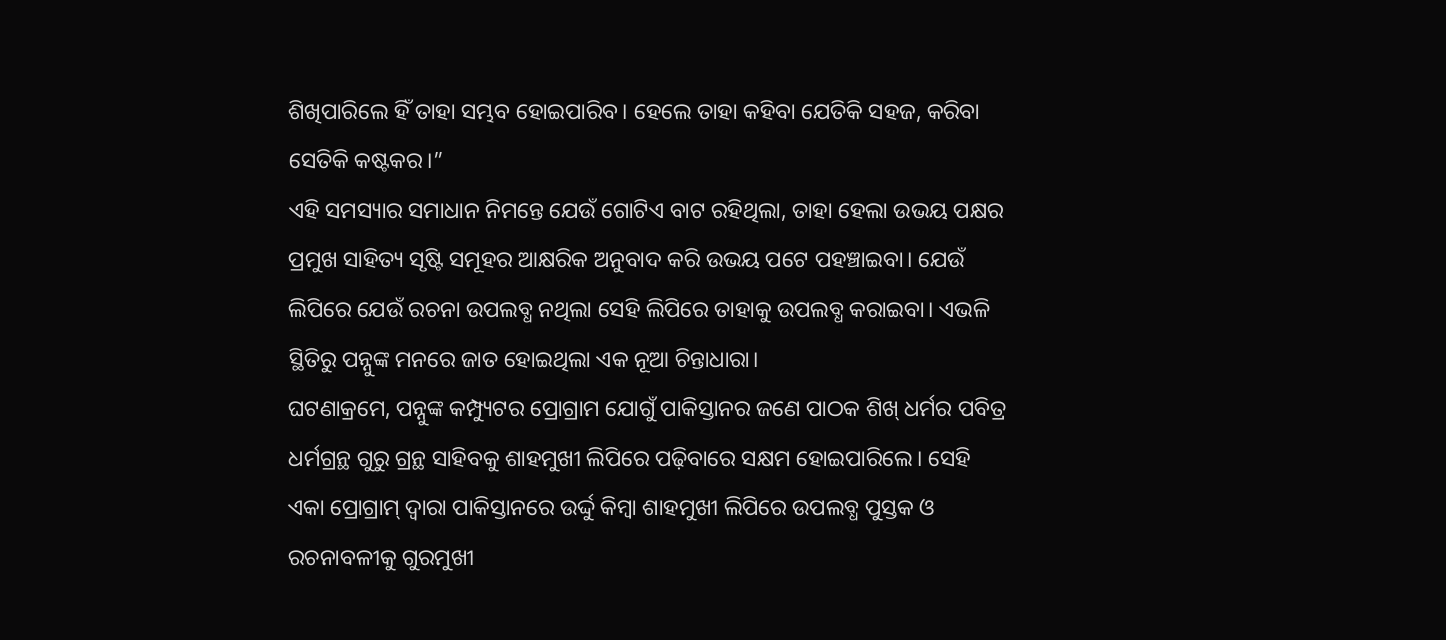ଶିଖିପାରିଲେ ହିଁ ତାହା ସମ୍ଭବ ହୋଇପାରିବ। ହେଲେ ତାହା କହିବା ଯେତିକି ସହଜ, କରିବା ସେତିକି କଷ୍ଟକର।”
ଏହି ସମସ୍ୟାର ସମାଧାନ ନିମନ୍ତେ ଯେଉଁ ଗୋଟିଏ ବାଟ ରହିଥିଲା, ତାହା ହେଲା ଉଭୟ ପକ୍ଷର ପ୍ରମୁଖ ସାହିତ୍ୟ ସୃଷ୍ଟି ସମୂହର ଆକ୍ଷରିକ ଅନୁବାଦ କରି ଉଭୟ ପଟେ ପହଞ୍ଚାଇବା। ଯେଉଁ ଲିପିରେ ଯେଉଁ ରଚନା ଉପଲବ୍ଧ ନଥିଲା ସେହି ଲିପିରେ ତାହାକୁ ଉପଲବ୍ଧ କରାଇବା। ଏଭଳି ସ୍ଥିତିରୁ ପନ୍ନୁଙ୍କ ମନରେ ଜାତ ହୋଇଥିଲା ଏକ ନୂଆ ଚିନ୍ତାଧାରା।
ଘଟଣାକ୍ରମେ, ପନ୍ନୁଙ୍କ କମ୍ପ୍ୟୁଟର ପ୍ରୋଗ୍ରାମ ଯୋଗୁଁ ପାକିସ୍ତାନର ଜଣେ ପାଠକ ଶିଖ୍ ଧର୍ମର ପବିତ୍ର ଧର୍ମଗ୍ରନ୍ଥ ଗୁରୁ ଗ୍ରନ୍ଥ ସାହିବକୁ ଶାହମୁଖୀ ଲିପିରେ ପଢ଼ିବାରେ ସକ୍ଷମ ହୋଇପାରିଲେ। ସେହି ଏକା ପ୍ରୋଗ୍ରାମ୍ ଦ୍ୱାରା ପାକିସ୍ତାନରେ ଉର୍ଦ୍ଦୁ କିମ୍ବା ଶାହମୁଖୀ ଲିପିରେ ଉପଲବ୍ଧ ପୁସ୍ତକ ଓ ରଚନାବଳୀକୁ ଗୁରମୁଖୀ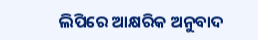ଲିପିରେ ଆକ୍ଷରିକ ଅନୁବାଦ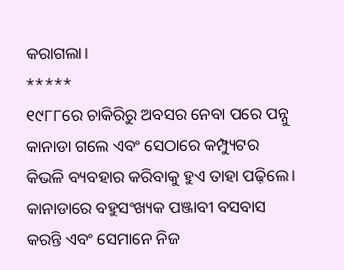କରାଗଲା।
*****
୧୯୮୮ରେ ଚାକିରିରୁ ଅବସର ନେବା ପରେ ପନ୍ନୁ କାନାଡା ଗଲେ ଏବଂ ସେଠାରେ କମ୍ପ୍ୟୁଟର କିଭଳି ବ୍ୟବହାର କରିବାକୁ ହୁଏ ତାହା ପଢ଼ିଲେ।
କାନାଡାରେ ବହୁସଂଖ୍ୟକ ପଞ୍ଜାବୀ ବସବାସ କରନ୍ତି ଏବଂ ସେମାନେ ନିଜ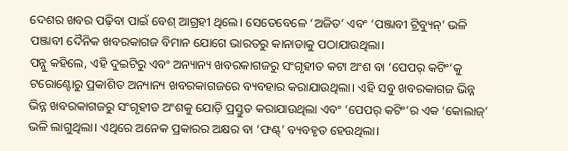ଦେଶର ଖବର ପଢ଼ିବା ପାଇଁ ବେଶ୍ ଆଗ୍ରହୀ ଥିଲେ। ସେତେବେଳେ ‘ଅଜିତ’ ଏବଂ ‘ପଞ୍ଜାବୀ ଟ୍ରିବ୍ୟୁନ୍’ ଭଳି ପଞ୍ଜାବୀ ଦୈନିକ ଖବରକାଗଜ ବିମାନ ଯୋଗେ ଭାରତରୁ କାନାଡାକୁ ପଠାଯାଉଥିଲା।
ପନ୍ନୁ କହିଲେ, ଏହି ଦୁଇଟିରୁ ଏବଂ ଅନ୍ୟାନ୍ୟ ଖବରକାଗଜରୁ ସଂଗୃହୀତ କଟା ଅଂଶ ବା ‘ପେପର୍ କଟିଂ’କୁ ଟରୋଣ୍ଟୋରୁ ପ୍ରକାଶିତ ଅନ୍ୟାନ୍ୟ ଖବରକାଗଜରେ ବ୍ୟବହାର କରାଯାଉଥିଲା। ଏହି ସବୁ ଖବରକାଗଜ ଭିନ୍ନ ଭିନ୍ନ ଖବରକାଗଜରୁ ସଂଗୃହୀତ ଅଂଶକୁ ଯୋଡ଼ି ପ୍ରସ୍ତୁତ କରାଯାଉଥିଲା ଏବଂ ‘ପେପର୍ କଟିଂ’ର ଏକ ‘କୋଲାଜ୍’ ଭଳି ଲାଗୁଥିଲା। ଏଥିରେ ଅନେକ ପ୍ରକାରର ଅକ୍ଷର ବା ‘ଫଣ୍ଟ୍’ ବ୍ୟବହୃତ ହେଉଥିଲା।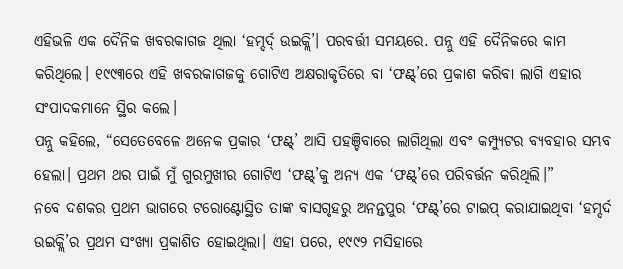ଏହିଭଳି ଏକ ଦୈନିକ ଖବରକାଗଜ ଥିଲା ‘ହମ୍ଦର୍ଦ୍ ଉଇକ୍ଲି’। ପରବର୍ତ୍ତୀ ସମୟରେ. ପନ୍ନୁ ଏହି ଦୈନିକରେ କାମ କରିଥିଲେ। ୧୯୯୩ରେ ଏହି ଖବରକାଗଜକୁ ଗୋଟିଏ ଅକ୍ଷରାକୃତିରେ ବା ‘ଫଣ୍ଟ୍’ରେ ପ୍ରକାଶ କରିବା ଲାଗି ଏହାର ସଂପାଦକମାନେ ସ୍ଥିର କଲେ।
ପନ୍ନୁ କହିଲେ, “ସେତେବେଳେ ଅନେକ ପ୍ରକାର ‘ଫଣ୍ଟ୍’ ଆସି ପହଞ୍ଚିବାରେ ଲାଗିଥିଲା ଏବଂ କମ୍ପ୍ୟୁଟର ବ୍ୟବହାର ସମ୍ଭବ ହେଲା। ପ୍ରଥମ ଥର ପାଇଁ ମୁଁ ଗୁରମୁଖୀର ଗୋଟିଏ ‘ଫଣ୍ଟ୍’କୁ ଅନ୍ୟ ଏକ ‘ଫଣ୍ଟ୍’ରେ ପରିବର୍ତ୍ତନ କରିଥିଲି।”
ନବେ ଦଶକର ପ୍ରଥମ ଭାଗରେ ଟରୋଣ୍ଟୋସ୍ଥିତ ତାଙ୍କ ବାସଗୃହରୁ ଅନନ୍ତପୁର ‘ଫଣ୍ଟ୍’ରେ ଟାଇପ୍ କରାଯାଇଥିବା ‘ହମ୍ଦର୍ଦ ଉଇକ୍ଲି’ର ପ୍ରଥମ ସଂଖ୍ୟା ପ୍ରକାଶିତ ହୋଇଥିଲା। ଏହା ପରେ, ୧୯୯୨ ମସିହାରେ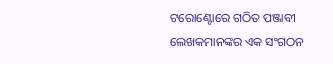ଟରୋଣ୍ଟୋରେ ଗଠିତ ପଞ୍ଜାବୀ ଲେଖକମାନଙ୍କର ଏକ ସଂଗଠନ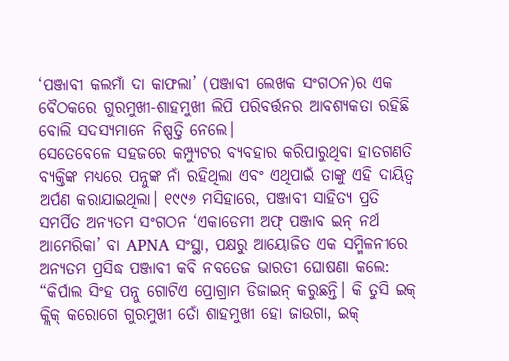‘ପଞ୍ଜାବୀ କଲମାଁ ଦା କାଫଲା’ (ପଞ୍ଜାବୀ ଲେଖକ ସଂଗଠନ)ର ଏକ ବୈଠକରେ ଗୁରମୁଖୀ-ଶାହମୁଖୀ ଲିପି ପରିବର୍ତ୍ତନର ଆବଶ୍ୟକତା ରହିଛି ବୋଲି ସଦସ୍ୟମାନେ ନିଷ୍ପତ୍ତି ନେଲେ।
ସେତେବେଳେ ସହଜରେ କମ୍ପ୍ୟୁଟର ବ୍ୟବହାର କରିପାରୁଥିବା ହାତଗଣତି ବ୍ୟକ୍ତିଙ୍କ ମଧ୍ୟରେ ପନ୍ନୁଙ୍କ ନାଁ ରହିଥିଲା ଏବଂ ଏଥିପାଇଁ ତାଙ୍କୁ ଏହି ଦାୟିତ୍ୱ ଅର୍ପଣ କରାଯାଇଥିଲା। ୧୯୯୬ ମସିହାରେ, ପଞ୍ଜାବୀ ସାହିତ୍ୟ ପ୍ରତି ସମର୍ପିତ ଅନ୍ୟତମ ସଂଗଠନ ‘ଏକାଡେମୀ ଅଫ୍ ପଞ୍ଜାବ ଇନ୍ ନର୍ଥ ଆମେରିକା’ ବା APNA ସଂସ୍ଥା, ପକ୍ଷରୁ ଆୟୋଜିତ ଏକ ସମ୍ମିଳନୀରେ ଅନ୍ୟତମ ପ୍ରସିଦ୍ଧ ପଞ୍ଜାବୀ କବି ନବତେଜ ଭାରତୀ ଘୋଷଣା କଲେ: “କିର୍ପାଲ ସିଂହ ପନ୍ନୁ ଗୋଟିଏ ପ୍ରୋଗ୍ରାମ ଡିଜାଇନ୍ କରୁଛନ୍ତି। କି ତୁସି ଇକ୍ କ୍ଲିକ୍ କରୋଗେ ଗୁରମୁଖୀ ତୋଁ ଶାହମୁଖୀ ହୋ ଜାଉଗା, ଇକ୍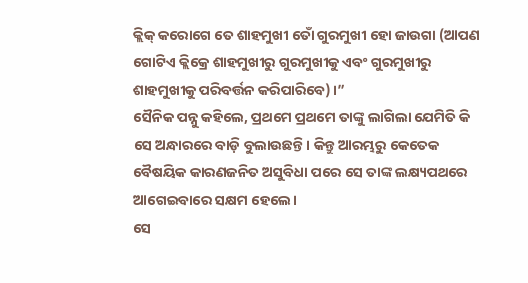କ୍ଲିକ୍ କରୋଗେ ତେ ଶାହମୁଖୀ ତୋଁ ଗୁରମୁଖୀ ହୋ ଜାଉଗା (ଆପଣ ଗୋଟିଏ କ୍ଲିକ୍ରେ ଶାହମୁଖୀରୁ ଗୁରମୁଖୀକୁ ଏବଂ ଗୁରମୁଖୀରୁ ଶାହମୁଖୀକୁ ପରିବର୍ତ୍ତନ କରିପାରିବେ)।”
ସୈନିକ ପନ୍ନୁ କହିଲେ, ପ୍ରଥମେ ପ୍ରଥମେ ତାଙ୍କୁ ଲାଗିଲା ଯେମିତି କି ସେ ଅନ୍ଧାରରେ ବାଡ଼ି ବୁଲାଉଛନ୍ତି। କିନ୍ତୁ ଆରମ୍ଭରୁ କେତେକ ବୈଷୟିକ କାରଣଜନିତ ଅସୁବିଧା ପରେ ସେ ତାଙ୍କ ଲକ୍ଷ୍ୟପଥରେ ଆଗେଇବାରେ ସକ୍ଷମ ହେଲେ।
ସେ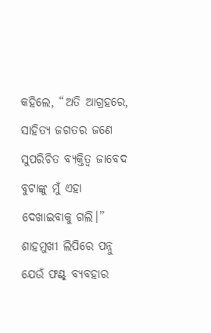କହିଲେ, “ଅତି ଆଗ୍ରହରେ, ସାହିତ୍ୟ ଜଗତର ଜଣେ ସୁପରିଚିତ ବ୍ୟକ୍ତିତ୍ୱ ଜାବେଦ ବୁଟାଙ୍କୁ ମୁଁ ଏହା ଦେଖାଇବାକୁ ଗଲି।”
ଶାହମୁଖୀ ଲିପିରେ ପନ୍ନୁ ଯେଉଁ ଫଣ୍ଟ୍ ବ୍ୟବହାର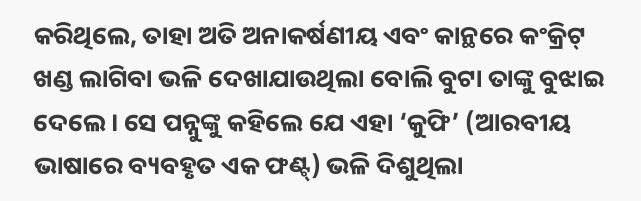କରିଥିଲେ, ତାହା ଅତି ଅନାକର୍ଷଣୀୟ ଏବଂ କାନ୍ଥରେ କଂକ୍ରିଟ୍ ଖଣ୍ଡ ଲାଗିବା ଭଳି ଦେଖାଯାଉଥିଲା ବୋଲି ବୁଟା ତାଙ୍କୁ ବୁଝାଇ ଦେଲେ। ସେ ପନ୍ନୁଙ୍କୁ କହିଲେ ଯେ ଏହା ‘କୁଫି’ (ଆରବୀୟ ଭାଷାରେ ବ୍ୟବହୃତ ଏକ ଫଣ୍ଟ୍) ଭଳି ଦିଶୁଥିଲା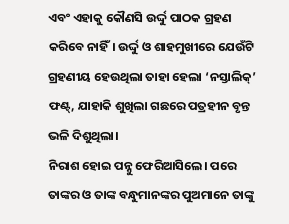ଏବଂ ଏହାକୁ କୌଣସି ଉର୍ଦ୍ଦୁ ପାଠକ ଗ୍ରହଣ କରିବେ ନାହିଁ। ଉର୍ଦ୍ଦୁ ଓ ଶାହମୁଖୀରେ ଯେଉଁଟି ଗ୍ରହଣୀୟ ହେଉଥିଲା ତାହା ହେଲା ‘ନସ୍ତାଲିକ୍’ ଫଣ୍ଟ୍, ଯାହାକି ଶୁଖିଲା ଗଛରେ ପତ୍ରହୀନ ବୃନ୍ତ ଭଳି ଦିଶୁଥିଲା।
ନିରାଶ ହୋଇ ପନ୍ନୁ ଫେରିଆସିଲେ। ପରେ ତାଙ୍କର ଓ ତାଙ୍କ ବନ୍ଧୁମାନଙ୍କର ପୁଅମାନେ ତାଙ୍କୁ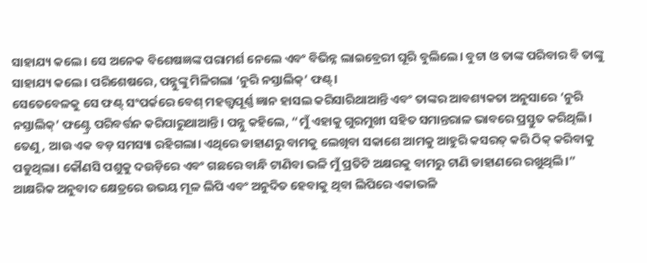ସାହାଯ୍ୟ କଲେ। ସେ ଅନେକ ବିଶେଷଜ୍ଞଙ୍କ ପରାମର୍ଶ ନେଲେ ଏବଂ ବିଭିନ୍ନ ଲାଇବ୍ରେରୀ ଘୂରି ବୁଲିଲେ। ବୁଟା ଓ ତାଙ୍କ ପରିବାର ବି ତାଙ୍କୁ ସାହାଯ୍ୟ କଲେ। ପରିଶେଷରେ, ପନ୍ନୁଙ୍କୁ ମିଳିଗଲା ‘ନୁରି ନସ୍ତାଲିକ୍’ ଫଣ୍ଟ୍।
ସେତେବେଳକୁ ସେ ଫଣ୍ଟ୍ ସଂପର୍କରେ ବେଶ୍ ମହତ୍ତ୍ୱପୂର୍ଣ୍ଣ ଜ୍ଞାନ ହାସଲ କରିସାରିଥାଆନ୍ତି ଏବଂ ତାଙ୍କର ଆବଶ୍ୟକତା ଅନୁସାରେ ‘ନୁରି ନସ୍ତାଲିକ୍’ ଫଣ୍ଟ୍ରେ ପରିବର୍ତ୍ତନ କରିପାରୁଥାଆନ୍ତି। ପନ୍ନୁ କହିଲେ, “ମୁଁ ଏହାକୁ ଗୁରମୁଖୀ ସହିତ ସମାନ୍ତରାଳ ଭାବରେ ପ୍ରସ୍ତୁତ କରିଥିଲି। ତେଣୁ, ଆଉ ଏକ ବଡ଼ ସମସ୍ୟା ରହିଗଲା। ଏଥିରେ ଡାହାଣରୁ ବାମକୁ ଲେଖିବା ସକାଶେ ଆମକୁ ଆହୁରି କସରତ୍ କରି ଠିକ୍ କରିବାକୁ ପଡୁଥିଲା। କୌଣସି ପଶୁକୁ ଦଉଡ଼ିରେ ଏବଂ ଗଛରେ ବାନ୍ଧି ଟାଣିବା ଭଳି ମୁଁ ପ୍ରତିଟି ଅକ୍ଷରକୁ ବାମରୁ ଟାଣି ଡାହାଣରେ ରଖୁଥିଲି।”
ଆକ୍ଷରିକ ଅନୁବାଦ କ୍ଷେତ୍ରରେ ଉଭୟ ମୂଳ ଲିପି ଏବଂ ଅନୁଦିତ ହେବାକୁ ଥିବା ଲିପିରେ ଏକାଭଳି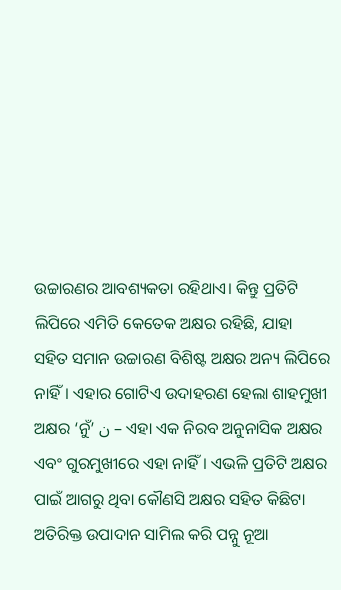ଉଚ୍ଚାରଣର ଆବଶ୍ୟକତା ରହିଥାଏ। କିନ୍ତୁ ପ୍ରତିଟି ଲିପିରେ ଏମିତି କେତେକ ଅକ୍ଷର ରହିଛି, ଯାହା ସହିତ ସମାନ ଉଚ୍ଚାରଣ ବିଶିଷ୍ଟ ଅକ୍ଷର ଅନ୍ୟ ଲିପିରେ ନାହିଁ। ଏହାର ଗୋଟିଏ ଉଦାହରଣ ହେଲା ଶାହମୁଖୀ ଅକ୍ଷର ‘ନୁଁ’ ن – ଏହା ଏକ ନିରବ ଅନୁନାସିକ ଅକ୍ଷର ଏବଂ ଗୁରମୁଖୀରେ ଏହା ନାହିଁ। ଏଭଳି ପ୍ରତିଟି ଅକ୍ଷର ପାଇଁ ଆଗରୁ ଥିବା କୌଣସି ଅକ୍ଷର ସହିତ କିଛିଟା ଅତିରିକ୍ତ ଉପାଦାନ ସାମିଲ କରି ପନ୍ନୁ ନୂଆ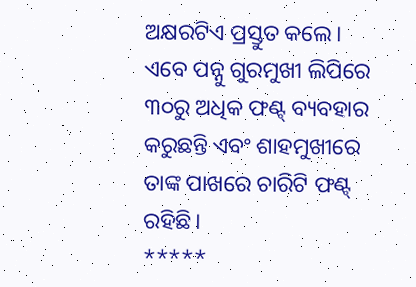ଅକ୍ଷରଟିଏ ପ୍ରସ୍ତୁତ କଲେ।
ଏବେ ପନ୍ନୁ ଗୁରମୁଖୀ ଲିପିରେ ୩୦ରୁ ଅଧିକ ଫଣ୍ଟ୍ ବ୍ୟବହାର କରୁଛନ୍ତି ଏବଂ ଶାହମୁଖୀରେ ତାଙ୍କ ପାଖରେ ଚାରିଟି ଫଣ୍ଟ୍ ରହିଛି।
*****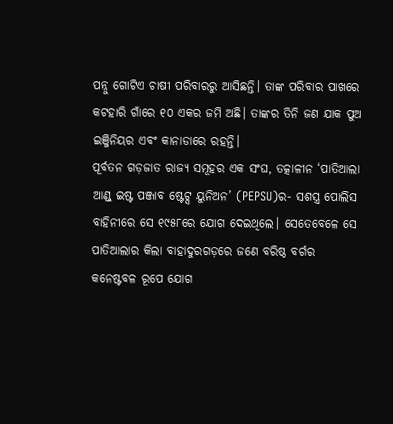ପନ୍ନୁ ଗୋଟିଏ ଚାଷୀ ପରିବାରରୁ ଆସିଛନ୍ତି। ତାଙ୍କ ପରିବାର ପାଖରେ କଟହାରି ଗାଁରେ ୧୦ ଏକର ଜମି ଅଛି। ତାଙ୍କର ତିନି ଜଣ ଯାକ ପୁଅ ଇଞ୍ଜିନିୟର ଏବଂ କାନାଡାରେ ରହନ୍ତି।
ପୂର୍ବତନ ଗଡ଼ଜାତ ରାଜ୍ୟ ସମୂହର ଏକ ସଂଘ, ତତ୍କାଳୀନ ‘ପାତିଆଲା ଆଣ୍ଡ୍ ଇଷ୍ଟ ପଞ୍ଜାବ ଷ୍ଟେଟ୍ସ ୟୁନିଅନ’ (PEPSU)ର- ସଶସ୍ତ୍ର ପୋଲିସ ବାହିନୀରେ ସେ ୧୯୫୮ରେ ଯୋଗ ଦେଇଥିଲେ। ସେତେବେଳେ ସେ ପାତିଆଲାର କିଲା ବାହାଦୁରଗଡ଼ରେ ଜଣେ ବରିଷ୍ଠ ବର୍ଗର କନେଷ୍ଟବଳ ରୂପେ ଯୋଗ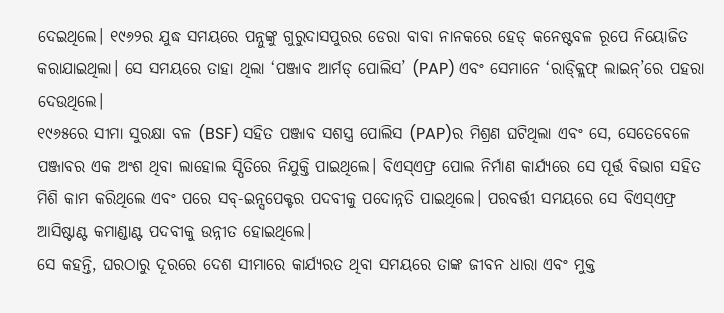ଦେଇଥିଲେ। ୧୯୬୨ର ଯୁଦ୍ଧ ସମୟରେ ପନ୍ନୁଙ୍କୁ ଗୁରୁଦାସପୁରର ଡେରା ବାବା ନାନକରେ ହେଡ୍ କନେଷ୍ଟବଳ ରୂପେ ନିୟୋଜିତ କରାଯାଇଥିଲା। ସେ ସମୟରେ ତାହା ଥିଲା ‘ପଞ୍ଜାବ ଆର୍ମଡ୍ ପୋଲିସ’ (PAP) ଏବଂ ସେମାନେ ‘ରାଡ୍କ୍ଲିଫ୍ ଲାଇନ୍’ରେ ପହରା ଦେଉଥିଲେ।
୧୯୬୫ରେ ସୀମା ସୁରକ୍ଷା ବଳ (BSF) ସହିତ ପଞ୍ଜାବ ସଶସ୍ତ୍ର ପୋଲିସ (PAP)ର ମିଶ୍ରଣ ଘଟିଥିଲା ଏବଂ ସେ, ସେତେବେଳେ ପଞ୍ଜାବର ଏକ ଅଂଶ ଥିବା ଲାହୋଲ ସ୍ପିତିରେ ନିଯୁକ୍ତି ପାଇଥିଲେ। ବିଏସ୍ଏଫ୍ର ପୋଲ ନିର୍ମାଣ କାର୍ଯ୍ୟରେ ସେ ପୂର୍ତ୍ତ ବିଭାଗ ସହିତ ମିଶି କାମ କରିଥିଲେ ଏବଂ ପରେ ସବ୍-ଇନ୍ସପେକ୍ଟର ପଦବୀକୁ ପଦୋନ୍ନତି ପାଇଥିଲେ। ପରବର୍ତ୍ତୀ ସମୟରେ ସେ ବିଏସ୍ଏଫ୍ର ଆସିଷ୍ଟାଣ୍ଟ କମାଣ୍ଡାଣ୍ଟ ପଦବୀକୁ ଉନ୍ନୀତ ହୋଇଥିଲେ।
ସେ କହନ୍ତି, ଘରଠାରୁ ଦୂରରେ ଦେଶ ସୀମାରେ କାର୍ଯ୍ୟରତ ଥିବା ସମୟରେ ତାଙ୍କ ଜୀବନ ଧାରା ଏବଂ ମୁକ୍ତ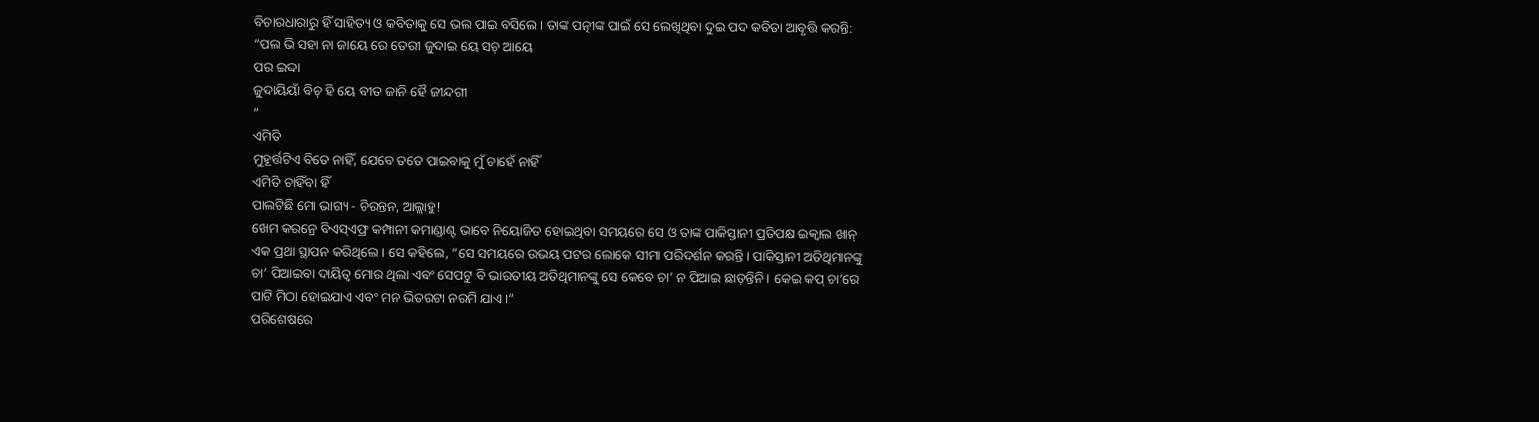ବିଚାରଧାରାରୁ ହିଁ ସାହିତ୍ୟ ଓ କବିତାକୁ ସେ ଭଲ ପାଇ ବସିଲେ। ତାଙ୍କ ପତ୍ନୀଙ୍କ ପାଇଁ ସେ ଲେଖିଥିବା ଦୁଇ ପଦ କବିତା ଆବୃତ୍ତି କରନ୍ତି:
“ପଲ ଭି ସହା ନା ଜାୟେ ରେ ତେରୀ ଜୁଦାଇ ୟେ ସଚ୍ ଆୟେ
ପର ଇଦ୍ଦା
ଜୁଦାୟିୟାଁ ବିଚ୍ ହି ୟେ ବୀତ ଜାନି ହୈ ଜୀନ୍ଦଗୀ
”
ଏମିତି
ମୁହୂର୍ତ୍ତଟିଏ ବିତେ ନାହିଁ, ଯେବେ ତତେ ପାଇବାକୁ ମୁଁ ଚାହେଁ ନାହିଁ
ଏମିତି ଚାହିଁବା ହିଁ
ପାଲଟିଛି ମୋ ଭାଗ୍ୟ - ଚିରନ୍ତନ, ଆଲ୍ଲାହୁ!
ଖେମ କରନ୍ରେ ବିଏସ୍ଏଫ୍ର କମ୍ପାନୀ କମାଣ୍ଡାଣ୍ଟ ଭାବେ ନିୟୋଜିତ ହୋଇଥିବା ସମୟରେ ସେ ଓ ତାଙ୍କ ପାକିସ୍ତାନୀ ପ୍ରତିପକ୍ଷ ଇକ୍ବାଲ ଖାନ୍ ଏକ ପ୍ରଥା ସ୍ଥାପନ କରିଥିଲେ। ସେ କହିଲେ, “ସେ ସମୟରେ ଉଭୟ ପଟର ଲୋକେ ସୀମା ପରିଦର୍ଶନ କରନ୍ତି। ପାକିସ୍ତାନୀ ଅତିଥିମାନଙ୍କୁ ଚା’ ପିଆଇବା ଦାୟିତ୍ୱ ମୋର ଥିଲା ଏବଂ ସେପଟୁ ବି ଭାରତୀୟ ଅତିଥିମାନଙ୍କୁ ସେ କେବେ ଚା’ ନ ପିଆଇ ଛାଡ଼ନ୍ତିନି। କେଇ କପ୍ ଚା’ରେ ପାଟି ମିଠା ହୋଇଯାଏ ଏବଂ ମନ ଭିତରଟା ନରମି ଯାଏ।”
ପରିଶେଷରେ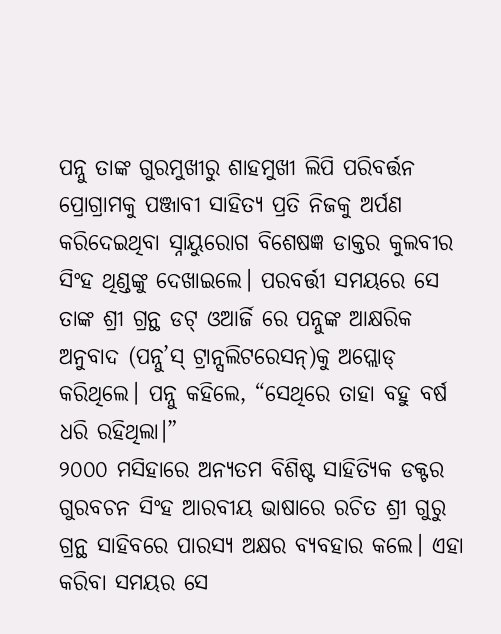ପନ୍ନୁ ତାଙ୍କ ଗୁରମୁଖୀରୁ ଶାହମୁଖୀ ଲିପି ପରିବର୍ତ୍ତନ ପ୍ରୋଗ୍ରାମକୁ ପଞ୍ଜାବୀ ସାହିତ୍ୟ ପ୍ରତି ନିଜକୁ ଅର୍ପଣ କରିଦେଇଥିବା ସ୍ନାୟୁରୋଗ ବିଶେଷଜ୍ଞ ଡାକ୍ତର କୁଲବୀର ସିଂହ ଥିଣ୍ଡଙ୍କୁ ଦେଖାଇଲେ। ପରବର୍ତ୍ତୀ ସମୟରେ ସେ ତାଙ୍କ ଶ୍ରୀ ଗ୍ରନ୍ଥ ଡଟ୍ ଓଆର୍ଜି ରେ ପନ୍ନୁଙ୍କ ଆକ୍ଷରିକ ଅନୁବାଦ (ପନ୍ନୁ’ସ୍ ଟ୍ରାନ୍ସଲିଟରେସନ୍)କୁ ଅପ୍ଲୋଡ୍ କରିଥିଲେ। ପନ୍ନୁ କହିଲେ, “ସେଥିରେ ତାହା ବହୁ ବର୍ଷ ଧରି ରହିଥିଲା।”
୨୦୦୦ ମସିହାରେ ଅନ୍ୟତମ ବିଶିଷ୍ଟ ସାହିତ୍ୟିକ ଡକ୍ଟର ଗୁରବଚନ ସିଂହ ଆରବୀୟ ଭାଷାରେ ରଚିତ ଶ୍ରୀ ଗୁରୁ ଗ୍ରନ୍ଥ ସାହିବରେ ପାରସ୍ୟ ଅକ୍ଷର ବ୍ୟବହାର କଲେ। ଏହା କରିବା ସମୟର ସେ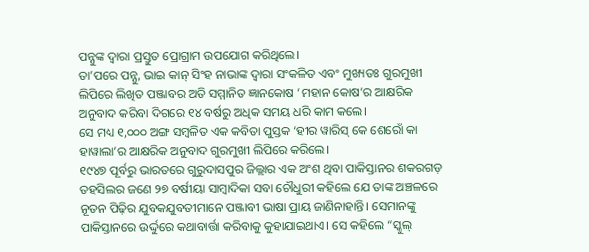ପନ୍ନୁଙ୍କ ଦ୍ୱାରା ପ୍ରସ୍ତୁତ ପ୍ରୋଗ୍ରାମ ଉପଯୋଗ କରିଥିଲେ।
ତା’ପରେ ପନ୍ନୁ, ଭାଇ କାନ୍ ସିଂହ ନାଭାଙ୍କ ଦ୍ୱାରା ସଂକଳିତ ଏବଂ ମୁଖ୍ୟତଃ ଗୁରମୁଖୀ ଲିପିରେ ଲିଖିତ ପଞ୍ଜାବର ଅତି ସମ୍ମାନିତ ଜ୍ଞାନକୋଷ ‘ମହାନ କୋଷ’ର ଆକ୍ଷରିକ ଅନୁବାଦ କରିବା ଦିଗରେ ୧୪ ବର୍ଷରୁ ଅଧିକ ସମୟ ଧରି କାମ କଲେ।
ସେ ମଧ୍ୟ ୧,୦୦୦ ଅଙ୍ଗ ସମ୍ବଳିତ ଏକ କବିତା ପୁସ୍ତକ ‘ହୀର ୱାରିସ୍ କେ ଶେରୋଁ କା ହାୱାଲା’ର ଆକ୍ଷରିକ ଅନୁବାଦ ଗୁରମୁଖୀ ଲିପିରେ କରିଲେ।
୧୯୪୭ ପୂର୍ବରୁ ଭାରତରେ ଗୁରୁଦାସପୁର ଜିଲ୍ଲାର ଏକ ଅଂଶ ଥିବା ପାକିସ୍ତାନର ଶକରଗଡ଼ ତହସିଲର ଜଣେ ୨୭ ବର୍ଷୀୟା ସାମ୍ବାଦିକା ସବା ଚୌଧୁରୀ କହିଲେ ଯେ ତାଙ୍କ ଅଞ୍ଚଳରେ ନୂତନ ପିଢ଼ିର ଯୁବକଯୁବତୀମାନେ ପଞ୍ଜାବୀ ଭାଷା ପ୍ରାୟ ଜାଣିନାହାନ୍ତି। ସେମାନଙ୍କୁ ପାକିସ୍ତାନରେ ଉର୍ଦ୍ଦୁରେ କଥାବାର୍ତ୍ତା କରିବାକୁ କୁହାଯାଇଥାଏ। ସେ କହିଲେ “ସ୍କୁଲ୍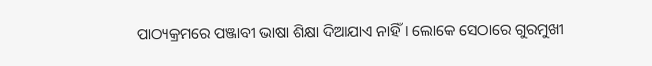ପାଠ୍ୟକ୍ରମରେ ପଞ୍ଜାବୀ ଭାଷା ଶିକ୍ଷା ଦିଆଯାଏ ନାହିଁ। ଲୋକେ ସେଠାରେ ଗୁରମୁଖୀ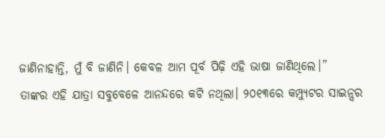ଜାଣିନାହାନ୍ତି, ମୁଁ ବି ଜାଣିନି। କେବଳ ଆମ ପୂର୍ବ ପିଢ଼ି ଏହି ଭାଷା ଜାଣିଥିଲେ।”
ତାଙ୍କର ଏହି ଯାତ୍ରା ସବୁବେଳେ ଆନନ୍ଦରେ କଟି ନଥିଲା। ୨୦୧୩ରେ କମ୍ପ୍ୟୁଟର ସାଇନ୍ସର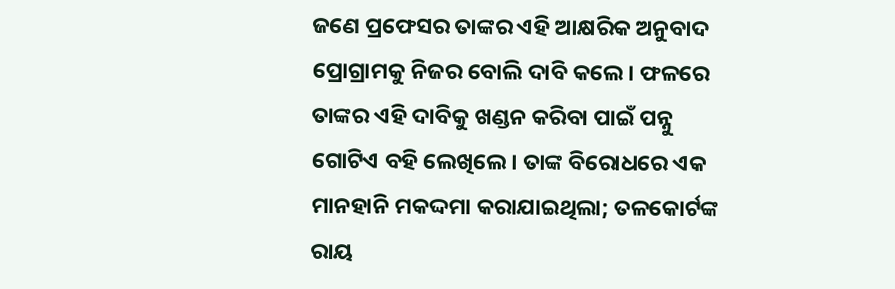ଜଣେ ପ୍ରଫେସର ତାଙ୍କର ଏହି ଆକ୍ଷରିକ ଅନୁବାଦ ପ୍ରୋଗ୍ରାମକୁ ନିଜର ବୋଲି ଦାବି କଲେ। ଫଳରେ ତାଙ୍କର ଏହି ଦାବିକୁ ଖଣ୍ଡନ କରିବା ପାଇଁ ପନ୍ନୁ ଗୋଟିଏ ବହି ଲେଖିଲେ। ତାଙ୍କ ବିରୋଧରେ ଏକ ମାନହାନି ମକଦ୍ଦମା କରାଯାଇଥିଲା; ତଳକୋର୍ଟଙ୍କ ରାୟ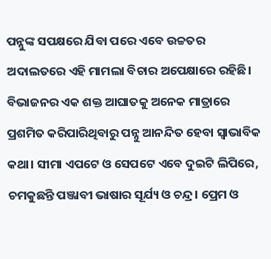ପନ୍ନୁଙ୍କ ସପକ୍ଷରେ ଯିବା ପରେ ଏବେ ଉଚ୍ଚତର ଅଦାଲତରେ ଏହି ମାମଲା ବିଚାର ଅପେକ୍ଷାରେ ରହିଛି।
ବିଭାଜନର ଏକ ଶକ୍ତ ଆଘାତକୁ ଅନେକ ମାତ୍ରାରେ ପ୍ରଶମିତ କରିପାରିଥିବାରୁ ପନ୍ନୁ ଆନନ୍ଦିତ ହେବା ସ୍ୱାଭାବିକ କଥା। ସୀମା ଏପଟେ ଓ ସେପଟେ ଏବେ ଦୁଇଟି ଲିପିରେ, ଚମକୁଛନ୍ତି ପଞ୍ଜାବୀ ଭାଷାର ସୂର୍ଯ୍ୟ ଓ ଚନ୍ଦ୍ର। ପ୍ରେମ ଓ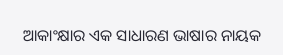ଆକାଂକ୍ଷାର ଏକ ସାଧାରଣ ଭାଷାର ନାୟକ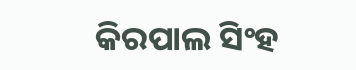କିରପାଲ ସିଂହ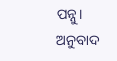ପନ୍ନୁ।
ଅନୁବାଦ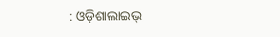: ଓଡ଼ିଶାଲାଇଭ୍